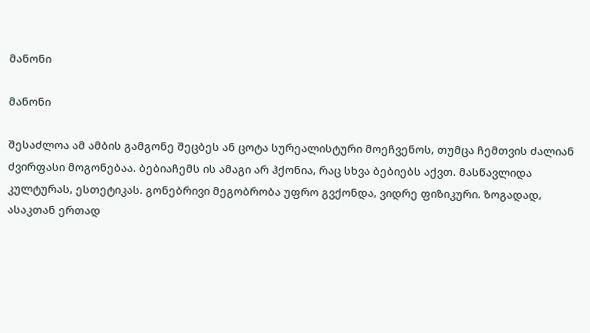მანონი

მანონი

შესაძლოა ამ ამბის გამგონე შეცბეს ან ცოტა სურეალისტური მოეჩვენოს, თუმცა ჩემთვის ძალიან ძვირფასი მოგონებაა. ბებიაჩემს ის ამაგი არ ჰქონია, რაც სხვა ბებიებს აქვთ. მასწავლიდა კულტურას, ესთეტიკას. გონებრივი მეგობრობა უფრო გვქონდა, ვიდრე ფიზიკური. ზოგადად, ასაკთან ერთად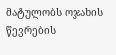მატულობს ოჯახის წევრების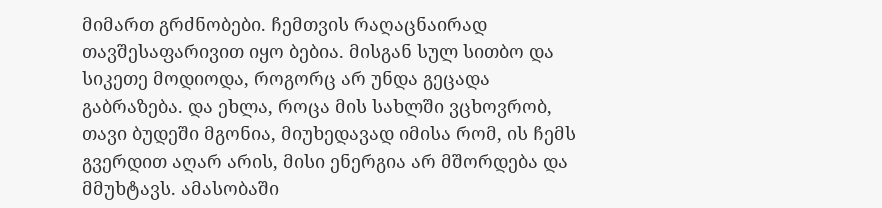მიმართ გრძნობები. ჩემთვის რაღაცნაირად თავშესაფარივით იყო ბებია. მისგან სულ სითბო და სიკეთე მოდიოდა, როგორც არ უნდა გეცადა გაბრაზება. და ეხლა, როცა მის სახლში ვცხოვრობ, თავი ბუდეში მგონია, მიუხედავად იმისა რომ, ის ჩემს გვერდით აღარ არის, მისი ენერგია არ მშორდება და მმუხტავს. ამასობაში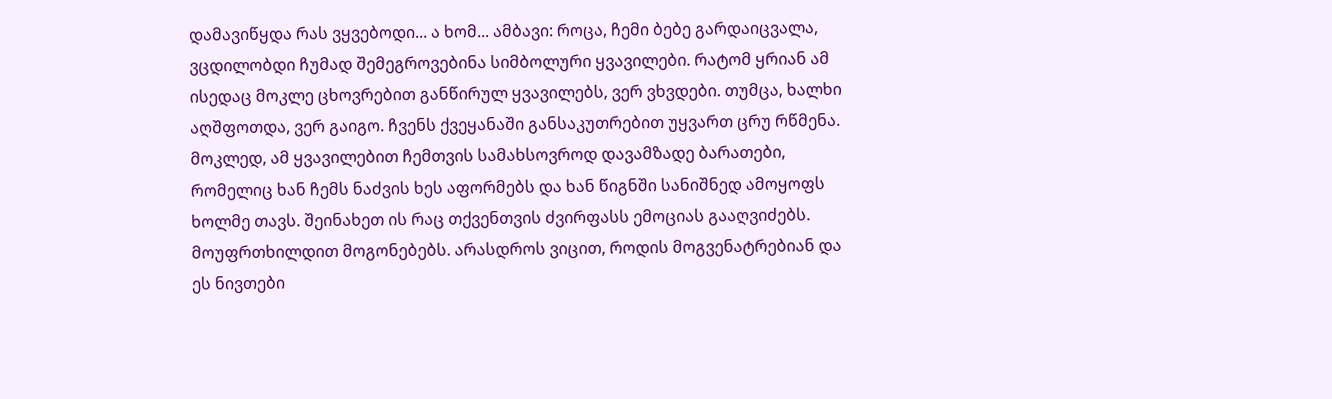დამავიწყდა რას ვყვებოდი... ა ხომ... ამბავი: როცა, ჩემი ბებე გარდაიცვალა, ვცდილობდი ჩუმად შემეგროვებინა სიმბოლური ყვავილები. რატომ ყრიან ამ ისედაც მოკლე ცხოვრებით განწირულ ყვავილებს, ვერ ვხვდები. თუმცა, ხალხი აღშფოთდა, ვერ გაიგო. ჩვენს ქვეყანაში განსაკუთრებით უყვართ ცრუ რწმენა. მოკლედ, ამ ყვავილებით ჩემთვის სამახსოვროდ დავამზადე ბარათები, რომელიც ხან ჩემს ნაძვის ხეს აფორმებს და ხან წიგნში სანიშნედ ამოყოფს ხოლმე თავს. შეინახეთ ის რაც თქვენთვის ძვირფასს ემოციას გააღვიძებს. მოუფრთხილდით მოგონებებს. არასდროს ვიცით, როდის მოგვენატრებიან და ეს ნივთები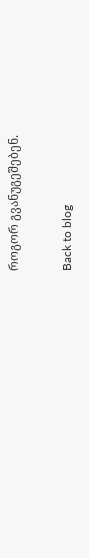როგორ გვანუგეშებენ.

Back to blog